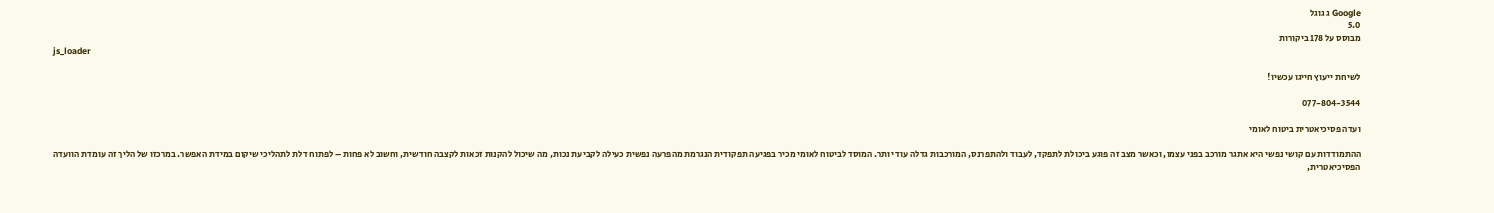Google ג גוגל
5.0
מבוסס על 178 ביקורות
js_loader

לשיחת ייעוץ חייגו עכשיו!

077-804-3544

ועדה פסיכיאטרית ביטוח לאומי

ההתמודדות עם קושי נפשי היא אתגר מורכב בפני עצמו, וכאשר מצב זה פוגע ביכולת לתפקד, לעבוד ולהתפרנס, המורכבות גדלה עוד יותר. המוסד לביטוח לאומי מכיר בפגיעה תפקודית הנגרמת מהפרעה נפשית כעילה לקביעת נכות, מה שיכול להקנות זכאות לקצבה חודשית, וחשוב לא פחות – לפתוח דלת לתהליכי שיקום במידת האפשר. במרכזו של הליך זה עומדת הוועדה הפסיכיאטרית,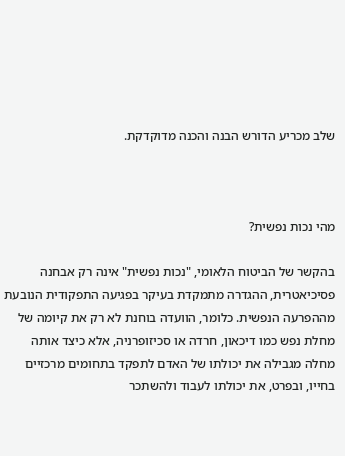שלב מכריע הדורש הבנה והכנה מדוקדקת.



מהי נכות נפשית?

בהקשר של הביטוח הלאומי, "נכות נפשית" אינה רק אבחנה פסיכיאטרית, ההגדרה מתמקדת בעיקר בפגיעה התפקודית הנובעת מההפרעה הנפשית. כלומר, הוועדה בוחנת לא רק את קיומה של מחלת נפש כמו דיכאון, חרדה או סכיזופרניה, אלא כיצד אותה מחלה מגבילה את יכולתו של האדם לתפקד בתחומים מרכזיים בחייו, ובפרט, את יכולתו לעבוד ולהשתכר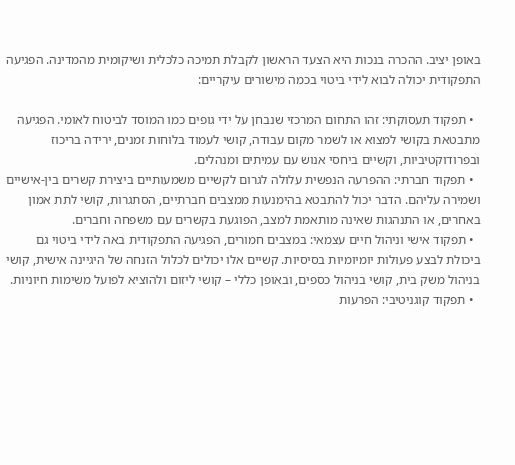באופן יציב. ההכרה בנכות היא הצעד הראשון לקבלת תמיכה כלכלית ושיקומית מהמדינה. הפגיעה התפקודית יכולה לבוא לידי ביטוי בכמה מישורים עיקריים:

  • תפקוד תעסוקתי: זהו התחום המרכזי שנבחן על ידי גופים כמו המוסד לביטוח לאומי. הפגיעה מתבטאת בקושי למצוא או לשמר מקום עבודה, קושי לעמוד בלוחות זמנים, ירידה בריכוז ובפרודוקטיביות, וקשיים ביחסי אנוש עם עמיתים ומנהלים.
  • תפקוד חברתי: ההפרעה הנפשית עלולה לגרום לקשיים משמעותיים ביצירת קשרים בין-אישיים ושמירה עליהם. הדבר יכול להתבטא בהימנעות ממצבים חברתיים, הסתגרות, קושי לתת אמון באחרים, או התנהגות שאינה מותאמת למצב, הפוגעת בקשרים עם משפחה וחברים.
  • תפקוד אישי וניהול חיים עצמאי: במצבים חמורים, הפגיעה התפקודית באה לידי ביטוי גם ביכולת לבצע פעולות יומיומיות בסיסיות. קשיים אלו יכולים לכלול הזנחה של היגיינה אישית, קושי בניהול משק בית, קושי בניהול כספים, ובאופן כללי – קושי ליזום ולהוציא לפועל משימות חיוניות.
  • תפקוד קוגניטיבי: הפרעות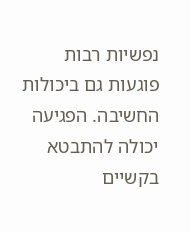נפשיות רבות פוגעות גם ביכולות החשיבה. הפגיעה יכולה להתבטא בקשיים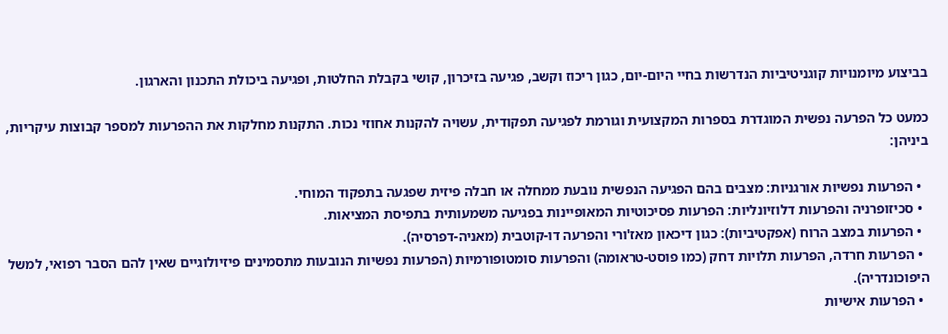בביצוע מיומנויות קוגניטיביות הנדרשות בחיי היום-יום, כגון ריכוז וקשב, פגיעה בזיכרון, קושי בקבלת החלטות, ופגיעה ביכולת התכנון והארגון.

כמעט כל הפרעה נפשית המוגדרת בספרות המקצועית וגורמת לפגיעה תפקודית, עשויה להקנות אחוזי נכות. התקנות מחלקות את ההפרעות למספר קבוצות עיקריות, ביניהן:

  • הפרעות נפשיות אורגניות: מצבים בהם הפגיעה הנפשית נובעת ממחלה או חבלה פיזית שפגעה בתפקוד המוחי.
  • סכיזופרניה והפרעות דלוזיונליות: הפרעות פסיכוטיות המאופיינות בפגיעה משמעותית בתפיסת המציאות.
  • הפרעות במצב הרוח (אפקטיביות): כגון דיכאון מאז'ורי והפרעה דו-קוטבית (מאניה-דפרסיה).
  • הפרעות חרדה, הפרעות תלויות דחק (כמו פוסט-טראומה) והפרעות סומטופורמיות (הפרעות נפשיות הנובעות מתסמינים פיזיולוגיים שאין להם הסבר רפואי, למשל היפוכונדריה).
  • הפרעות אישיות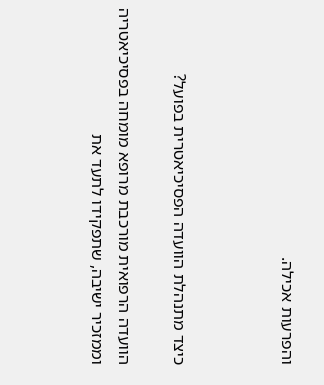והפרעות אכילה.



כיצד מתנהלת הוועדה הפסיכיאטרית בפועל?

הוועדה הרפואית מורכבת מרופא מומחה בפסיכיאטריה וממזכיר ישיבה, שתפקידו לתעד את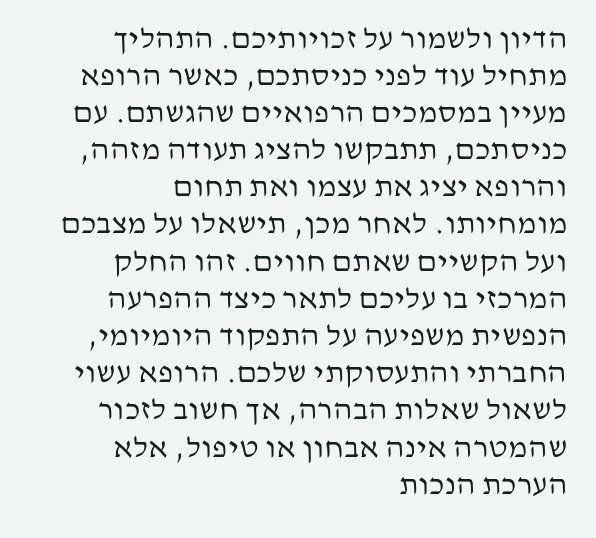הדיון ולשמור על זכויותיכם. התהליך מתחיל עוד לפני כניסתכם, כאשר הרופא מעיין במסמכים הרפואיים שהגשתם. עם כניסתכם, תתבקשו להציג תעודה מזהה, והרופא יציג את עצמו ואת תחום מומחיותו. לאחר מכן, תישאלו על מצבכם ועל הקשיים שאתם חווים. זהו החלק המרכזי בו עליכם לתאר כיצד ההפרעה הנפשית משפיעה על התפקוד היומיומי, החברתי והתעסוקתי שלכם. הרופא עשוי לשאול שאלות הבהרה, אך חשוב לזכור שהמטרה אינה אבחון או טיפול, אלא הערכת הנכות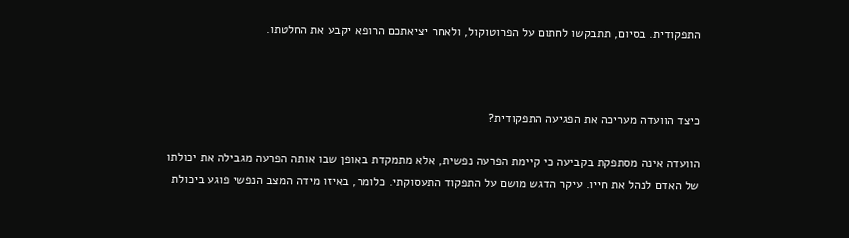התפקודית. בסיום, תתבקשו לחתום על הפרוטוקול, ולאחר יציאתכם הרופא יקבע את החלטתו.



כיצד הוועדה מעריכה את הפגיעה התפקודית?

הוועדה אינה מסתפקת בקביעה כי קיימת הפרעה נפשית, אלא מתמקדת באופן שבו אותה הפרעה מגבילה את יכולתו של האדם לנהל את חייו. עיקר הדגש מושם על התפקוד התעסוקתי. כלומר, באיזו מידה המצב הנפשי פוגע ביכולת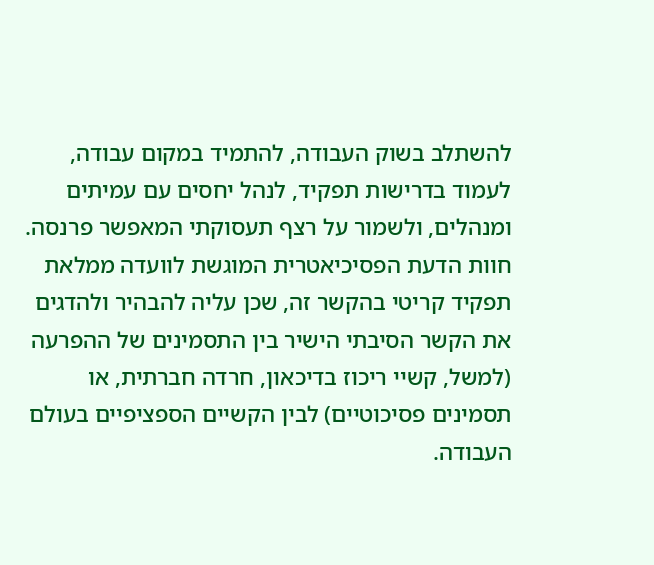להשתלב בשוק העבודה, להתמיד במקום עבודה, לעמוד בדרישות תפקיד, לנהל יחסים עם עמיתים ומנהלים, ולשמור על רצף תעסוקתי המאפשר פרנסה. חוות הדעת הפסיכיאטרית המוגשת לוועדה ממלאת תפקיד קריטי בהקשר זה, שכן עליה להבהיר ולהדגים את הקשר הסיבתי הישיר בין התסמינים של ההפרעה (למשל, קשיי ריכוז בדיכאון, חרדה חברתית, או תסמינים פסיכוטיים) לבין הקשיים הספציפיים בעולם העבודה.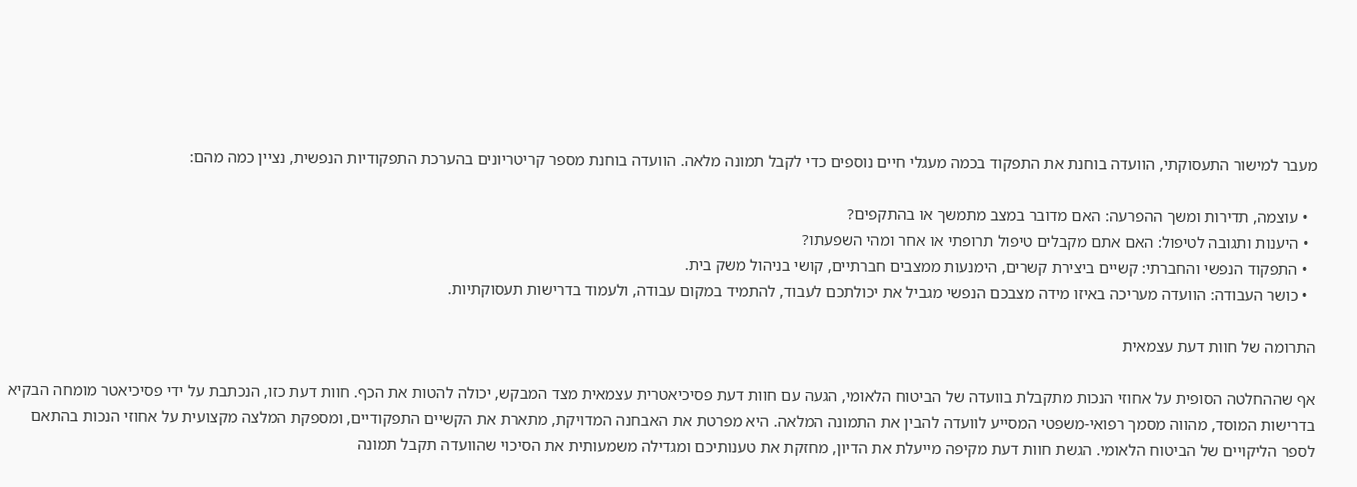מעבר למישור התעסוקתי, הוועדה בוחנת את התפקוד בכמה מעגלי חיים נוספים כדי לקבל תמונה מלאה. הוועדה בוחנת מספר קריטריונים בהערכת התפקודיות הנפשית, נציין כמה מהם:

  • עוצמה, תדירות ומשך ההפרעה: האם מדובר במצב מתמשך או בהתקפים?
  • היענות ותגובה לטיפול: האם אתם מקבלים טיפול תרופתי או אחר ומהי השפעתו?
  • התפקוד הנפשי והחברתי: קשיים ביצירת קשרים, הימנעות ממצבים חברתיים, קושי בניהול משק בית.
  • כושר העבודה: הוועדה מעריכה באיזו מידה מצבכם הנפשי מגביל את יכולתכם לעבוד, להתמיד במקום עבודה, ולעמוד בדרישות תעסוקתיות.

התרומה של חוות דעת עצמאית

אף שההחלטה הסופית על אחוזי הנכות מתקבלת בוועדה של הביטוח הלאומי, הגעה עם חוות דעת פסיכיאטרית עצמאית מצד המבקש, יכולה להטות את הכף. חוות דעת כזו, הנכתבת על ידי פסיכיאטר מומחה הבקיא בדרישות המוסד, מהווה מסמך רפואי-משפטי המסייע לוועדה להבין את התמונה המלאה. היא מפרטת את האבחנה המדויקת, מתארת את הקשיים התפקודיים, ומספקת המלצה מקצועית על אחוזי הנכות בהתאם לספר הליקויים של הביטוח הלאומי. הגשת חוות דעת מקיפה מייעלת את הדיון, מחזקת את טענותיכם ומגדילה משמעותית את הסיכוי שהוועדה תקבל תמונה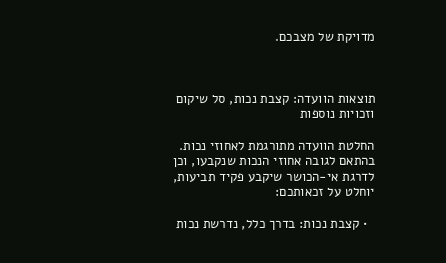מדויקת של מצבכם.



תוצאות הוועדה: קצבת נכות, סל שיקום וזכויות נוספות

החלטת הוועדה מתורגמת לאחוזי נכות. בהתאם לגובה אחוזי הנכות שנקבעו, וכן לדרגת אי-הכושר שיקבע פקיד תביעות, יוחלט על זכאותכם:

  • קצבת נכות: בדרך כלל, נדרשת נכות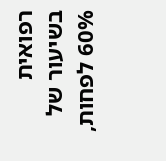רפואית בשיעור של 60% לפחות,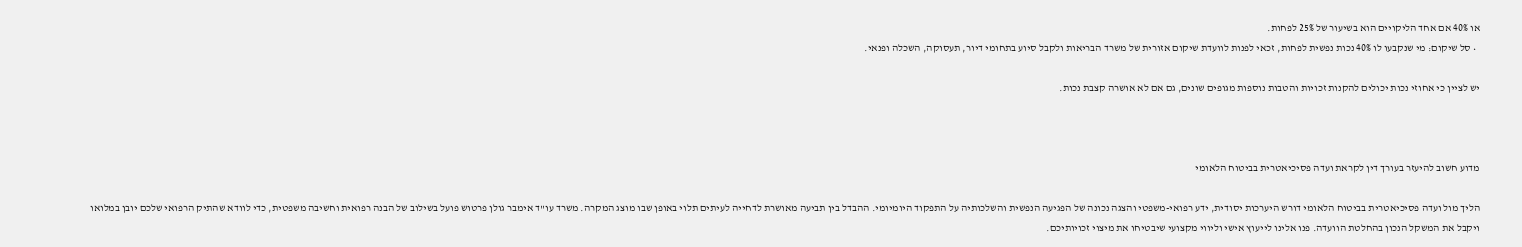או 40% אם אחד הליקויים הוא בשיעור של 25% לפחות.
  • סל שיקום: מי שנקבעו לו 40% נכות נפשית לפחות, זכאי לפנות לוועדת שיקום אזורית של משרד הבריאות ולקבל סיוע בתחומי דיור, תעסוקה, השכלה ופנאי.

יש לציין כי אחוזי נכות יכולים להקנות זכויות והטבות נוספות מגופים שונים, גם אם לא אושרה קצבת נכות.



מדוע חשוב להיעזר בעורך דין לקראת ועדה פסיכיאטרית בביטוח הלאומי

הליך מול ועדה פסיכיאטרית בביטוח הלאומי דורש היערכות יסודית, ידע רפואי-משפטי והצגה נכונה של הפגיעה הנפשית והשלכותיה על התפקוד היומיומי. ההבדל בין תביעה מאושרת לדחייה לעיתים תלוי באופן שבו מוצג המקרה. משרד עו"ד אימבר גולן פרטוש פועל בשילוב של הבנה רפואית וחשיבה משפטית, כדי לוודא שהתיק הרפואי שלכם יובן במלואו ויקבל את המשקל הנכון בהחלטת הוועדה. פנו אלינו לייעוץ אישי וליווי מקצועי שיבטיחו את מיצוי זכויותיכם.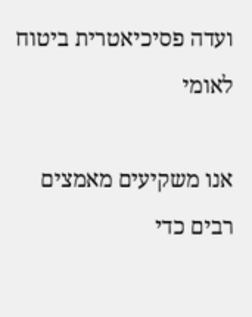ועדה פסיכיאטרית ביטוח לאומי

אנו משקיעים מאמצים רבים כדי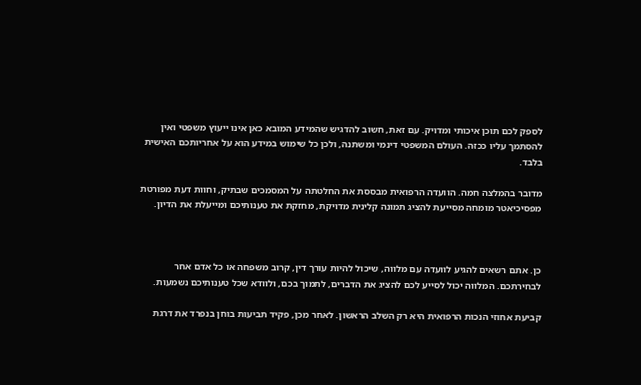לספק לכם תוכן איכותי ומדויק. עם זאת, חשוב להדגיש שהמידע המובא כאן אינו ייעוץ משפטי ואין להסתמך עליו ככזה. העולם המשפטי דינמי ומשתנה, ולכן כל שימוש במידע הוא על אחריותכם האישית בלבד.

מדובר בהמלצה חמה. הוועדה הרפואית מבססת את החלטתה על המסמכים שבתיק, וחוות דעת מפורטת מפסיכיאטר מומחה מסייעת להציג תמונה קלינית מדויקת, מחזקת את טענותיכם ומייעלת את הדיון.



כן. אתם רשאים להגיע לוועדה עם מלווה, שיכול להיות עורך דין, קרוב משפחה או כל אדם אחר לבחירתכם. המלווה יכול לסייע לכם להציג את הדברים, לתמוך בכם, ולוודא שכל טענותיכם נשמעות.

קביעת אחוזי הנכות הרפואית היא רק השלב הראשון. לאחר מכן, פקיד תביעות בוחן בנפרד את דרגת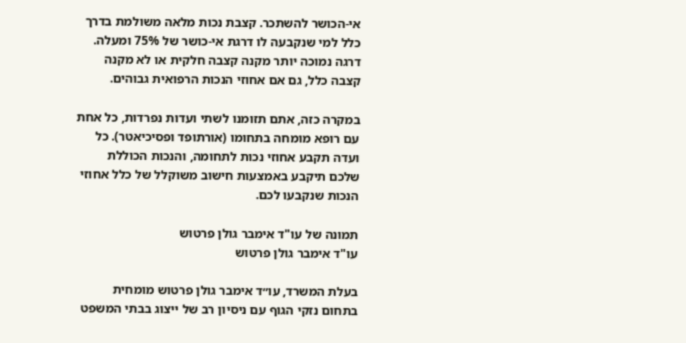אי-הכושר להשתכר. קצבת נכות מלאה משולמת בדרך כלל למי שנקבעה לו דרגת אי-כושר של 75% ומעלה. דרגה נמוכה יותר מקנה קצבה חלקית או לא מקנה קצבה כלל, גם אם אחוזי הנכות הרפואית גבוהים.

במקרה כזה, אתם תזומנו לשתי ועדות נפרדות, כל אחת עם רופא מומחה בתחומו (אורתופד ופסיכיאטר). כל ועדה תקבע אחוזי נכות לתחומה, והנכות הכוללת שלכם תיקבע באמצעות חישוב משוקלל של כלל אחוזי הנכות שנקבעו לכם.

תמונה של עו"ד אימבר גולן פרטוש
עו"ד אימבר גולן פרטוש

בעלת המשרד, עו״ד אימבר גולן פרטוש מומחית בתחום נזקי הגוף עם ניסיון רב של ייצוג בבתי המשפט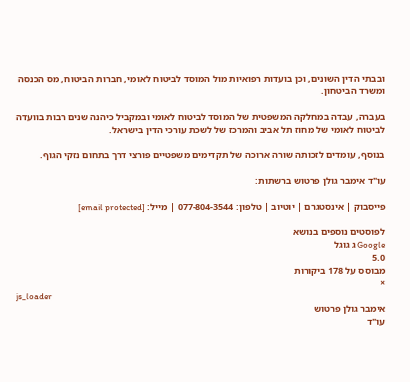ובבתי הדין השונים, וכן בועדות רפואיות מול המוסד לביטוח לאומי, חברות הביטוח, מס הכנסה ומשרד הביטחון.

בעברה, עבדה במחלקה המשפטית של המוסד לביטוח לאומי ובמקביל כיהנה שנים רבות בוועדה לביטוח לאומי של מחוז תל אביב והמרכז של לשכת עורכי הדין בישראל.

בנוסף, עומדים לזכותה שורה ארוכה של תקדימים משפטיים פורצי דרך בתחום נזקי הגוף.

עו"ד אימבר גולן פרטוש ברשתות:

פייסבוק | אינסטגרם | יוטיוב | טלפון: 077-804-3544 | מייל: [email protected]

לפוסטים נוספים בנושא
Google ג גוגל
5.0
מבוסס על 178 ביקורות
×
js_loader
אימבר גולן פרטוש
עו"ד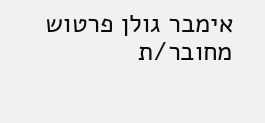אימבר גולן פרטוש
מחובר/ת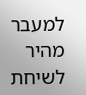למעבר מהיר לשיחת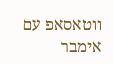ווטאסאפ עם אימבר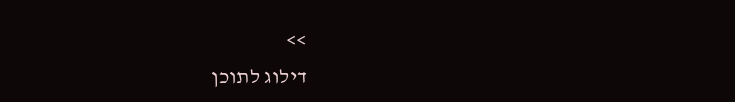>>
דילוג לתוכן